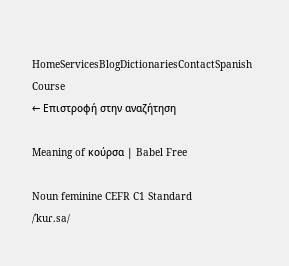HomeServicesBlogDictionariesContactSpanish Course
← Επιστροφή στην αναζήτηση

Meaning of κούρσα | Babel Free

Noun feminine CEFR C1 Standard
/ˈkuɾ.sa/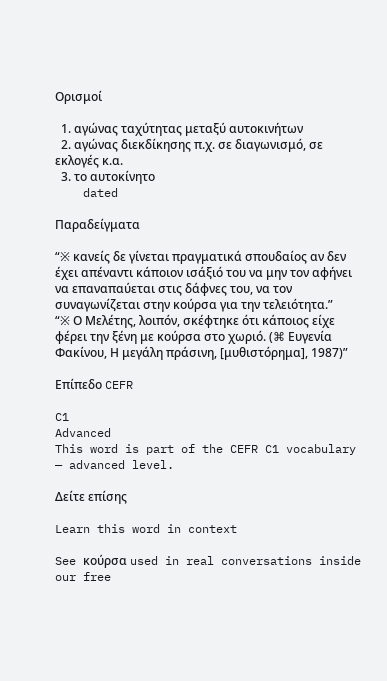Ορισμοί

  1. αγώνας ταχύτητας μεταξύ αυτοκινήτων
  2. αγώνας διεκδίκησης π.χ. σε διαγωνισμό, σε εκλογές κ.α.
  3. το αυτοκίνητο
    dated

Παραδείγματα

“※ κανείς δε γίνεται πραγματικά σπουδαίος αν δεν έχει απέναντι κάποιον ισάξιό του να μην τον αφήνει να επαναπαύεται στις δάφνες του, να τον συναγωνίζεται στην κούρσα για την τελειότητα.”
“※ Ο Μελέτης, λοιπόν, σκέφτηκε ότι κάποιος είχε φέρει την ξένη με κούρσα στο χωριό. (⌘ Ευγενία Φακίνου, Η μεγάλη πράσινη, [μυθιστόρημα], 1987)”

Επίπεδο CEFR

C1
Advanced
This word is part of the CEFR C1 vocabulary — advanced level.

Δείτε επίσης

Learn this word in context

See κούρσα used in real conversations inside our free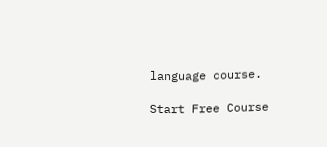language course.

Start Free Course